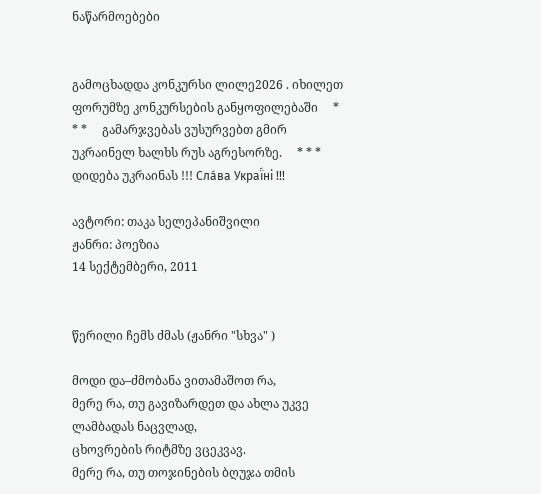ნაწარმოებები


გამოცხადდა კონკურსი ლილე2026 . იხილეთ ფორუმზე კონკურსების განყოფილებაში     * * *     გამარჯვებას ვუსურვებთ გმირ უკრაინელ ხალხს რუს აგრესორზე.     * * *     დიდება უკრაინას !!! Сла́ва Украї́ні !!!

ავტორი: თაკა სელეპანიშვილი
ჟანრი: პოეზია
14 სექტემბერი, 2011


წერილი ჩემს ძმას (ჟანრი "სხვა" )

მოდი და–ძმობანა ვითამაშოთ რა,
მერე რა, თუ გავიზარდეთ და ახლა უკვე ლამბადას ნაცვლად,
ცხოვრების რიტმზე ვცეკვავ.
მერე რა, თუ თოჯინების ბღუჯა თმის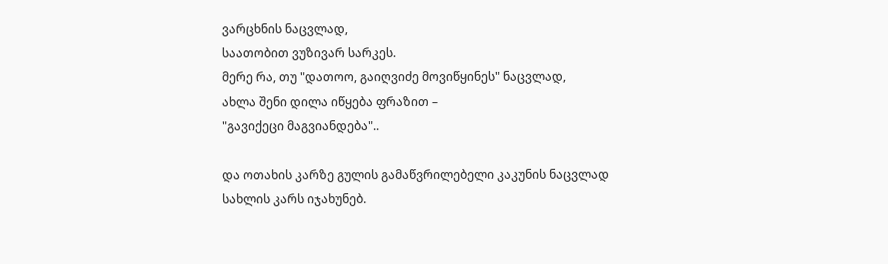ვარცხნის ნაცვლად,
საათობით ვუზივარ სარკეს.
მერე რა, თუ "დათოო, გაიღვიძე მოვიწყინეს" ნაცვლად,
ახლა შენი დილა იწყება ფრაზით –
"გავიქეცი მაგვიანდება"..

და ოთახის კარზე გულის გამაწვრილებელი კაკუნის ნაცვლად
სახლის კარს იჯახუნებ.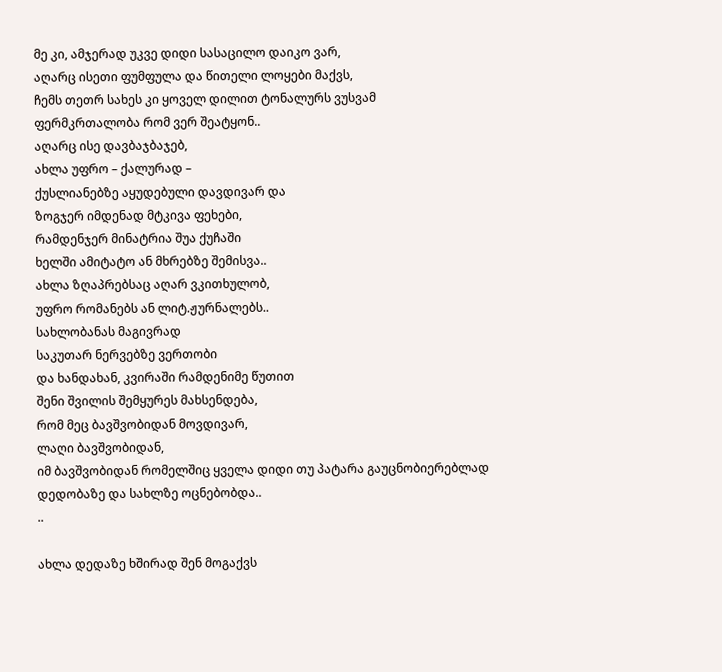მე კი, ამჯერად უკვე დიდი სასაცილო დაიკო ვარ,
აღარც ისეთი ფუმფულა და წითელი ლოყები მაქვს,
ჩემს თეთრ სახეს კი ყოველ დილით ტონალურს ვუსვამ
ფერმკრთალობა რომ ვერ შეატყონ..
აღარც ისე დავბაჯბაჯებ,
ახლა უფრო – ქალურად –
ქუსლიანებზე აყუდებული დავდივარ და
ზოგჯერ იმდენად მტკივა ფეხები,
რამდენჯერ მინატრია შუა ქუჩაში
ხელში ამიტატო ან მხრებზე შემისვა..
ახლა ზღაპრებსაც აღარ ვკითხულობ,
უფრო რომანებს ან ლიტ.ჟურნალებს..
სახლობანას მაგივრად
საკუთარ ნერვებზე ვერთობი
და ხანდახან, კვირაში რამდენიმე წუთით
შენი შვილის შემყურეს მახსენდება,
რომ მეც ბავშვობიდან მოვდივარ,
ლაღი ბავშვობიდან,
იმ ბავშვობიდან რომელშიც ყველა დიდი თუ პატარა გაუცნობიერებლად
დედობაზე და სახლზე ოცნებობდა..
..

ახლა დედაზე ხშირად შენ მოგაქვს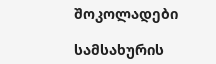შოკოლადები

სამსახურის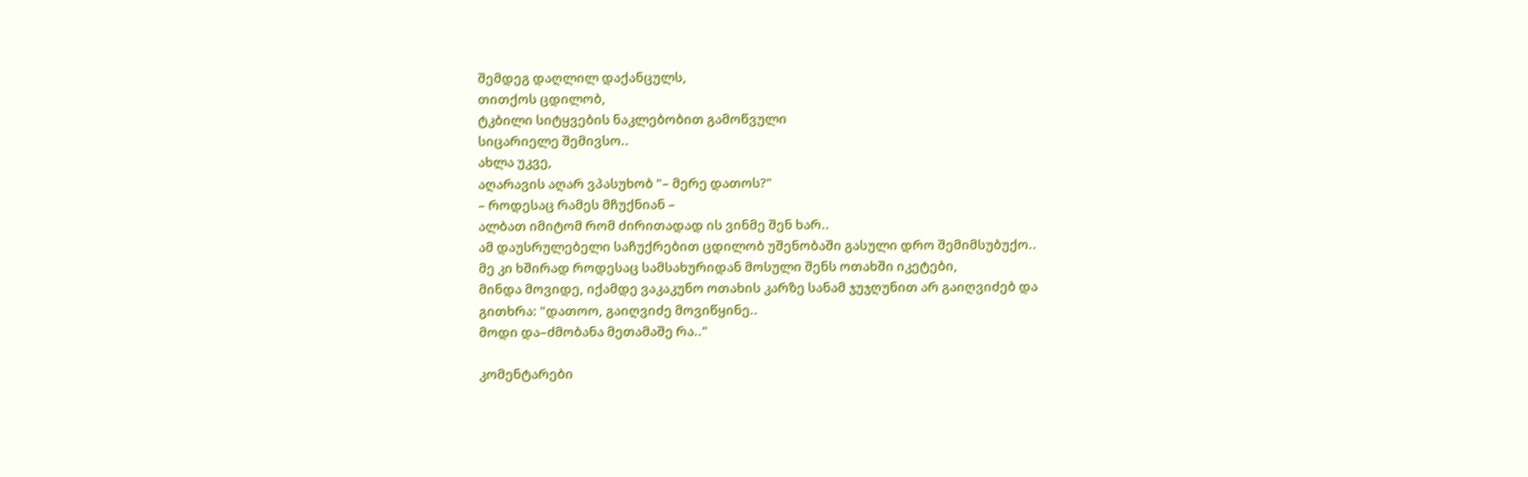შემდეგ დაღლილ დაქანცულს,
თითქოს ცდილობ,
ტკბილი სიტყვების ნაკლებობით გამოწვული
სიცარიელე შემივსო..
ახლა უკვე,
აღარავის აღარ ვპასუხობ "– მერე დათოს?"
– როდესაც რამეს მჩუქნიან –
ალბათ იმიტომ რომ ძირითადად ის ვინმე შენ ხარ..
ამ დაუსრულებელი საჩუქრებით ცდილობ უშენობაში გასული დრო შემიმსუბუქო..
მე კი ხშირად როდესაც სამსახურიდან მოსული შენს ოთახში იკეტები,
მინდა მოვიდე, იქამდე ვაკაკუნო ოთახის კარზე სანამ ჯუჯღუნით არ გაიღვიძებ და
გითხრა: "დათოო, გაიღვიძე მოვიწყინე..
მოდი და–ძმობანა მეთამაშე რა.."

კომენტარები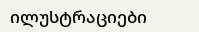ილუსტრაციები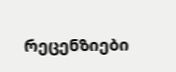რეცენზიები